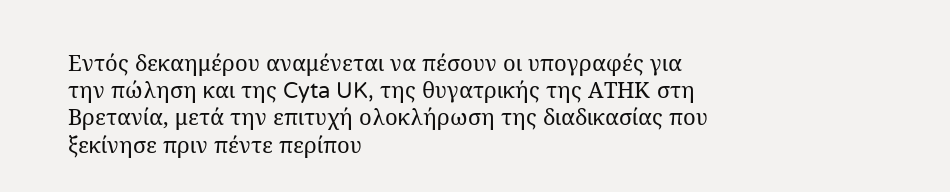Εντός δεκαημέρου αναμένεται να πέσουν οι υπογραφές για την πώληση και της Cyta UK, της θυγατρικής της ΑΤΗΚ στη Βρετανία, μετά την επιτυχή ολοκλήρωση της διαδικασίας που ξεκίνησε πριν πέντε περίπου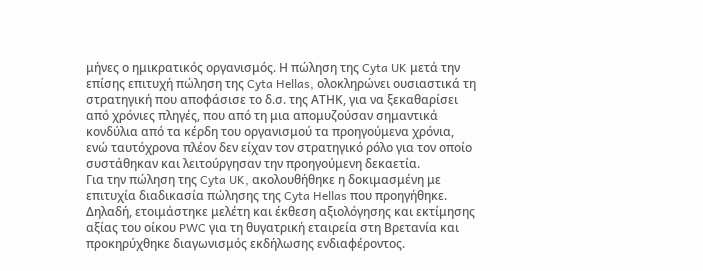μήνες ο ημικρατικός οργανισμός. Η πώληση της Cyta UK μετά την επίσης επιτυχή πώληση της Cyta Hellas, ολοκληρώνει ουσιαστικά τη στρατηγική που αποφάσισε το δ.σ. της ΑΤΗΚ, για να ξεκαθαρίσει από χρόνιες πληγές, που από τη μια απομυζούσαν σημαντικά κονδύλια από τα κέρδη του οργανισμού τα προηγούμενα χρόνια, ενώ ταυτόχρονα πλέον δεν είχαν τον στρατηγικό ρόλο για τον οποίο συστάθηκαν και λειτούργησαν την προηγούμενη δεκαετία.
Για την πώληση της Cyta UK, ακολουθήθηκε η δοκιμασμένη με επιτυχία διαδικασία πώλησης της Cyta Hellas που προηγήθηκε. Δηλαδή, ετοιμάστηκε μελέτη και έκθεση αξιολόγησης και εκτίμησης αξίας του οίκου PWC για τη θυγατρική εταιρεία στη Βρετανία και προκηρύχθηκε διαγωνισμός εκδήλωσης ενδιαφέροντος.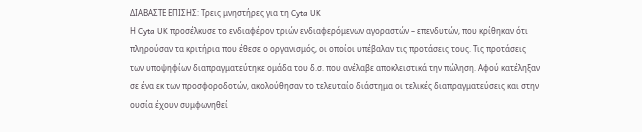ΔΙΑΒΑΣΤΕ ΕΠΙΣΗΣ: Τρεις μνηστήρες για τη Cyta UK
Η Cyta UK προσέλκυσε το ενδιαφέρον τριών ενδιαφερόμενων αγοραστών – επενδυτών, που κρίθηκαν ότι πληρούσαν τα κριτήρια που έθεσε ο οργανισμός, οι οποίοι υπέβαλαν τις προτάσεις τους. Τις προτάσεις των υποψηφίων διαπραγματεύτηκε ομάδα του δ.σ. που ανέλαβε αποκλειστικά την πώληση. Αφού κατέληξαν σε ένα εκ των προσφοροδοτών, ακολούθησαν το τελευταίο διάστημα οι τελικές διαπραγματεύσεις και στην ουσία έχουν συμφωνηθεί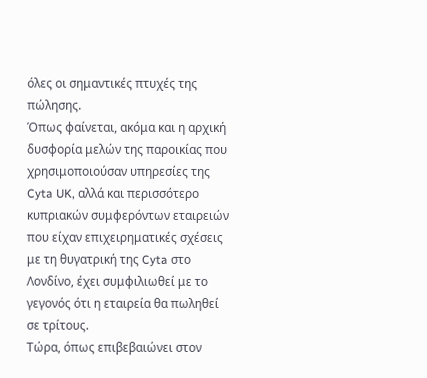όλες οι σημαντικές πτυχές της πώλησης.
Όπως φαίνεται, ακόμα και η αρχική δυσφορία μελών της παροικίας που χρησιμοποιούσαν υπηρεσίες της Cyta UK, αλλά και περισσότερο κυπριακών συμφερόντων εταιρειών που είχαν επιχειρηματικές σχέσεις με τη θυγατρική της Cyta στο Λονδίνο, έχει συμφιλιωθεί με το γεγονός ότι η εταιρεία θα πωληθεί σε τρίτους.
Τώρα, όπως επιβεβαιώνει στον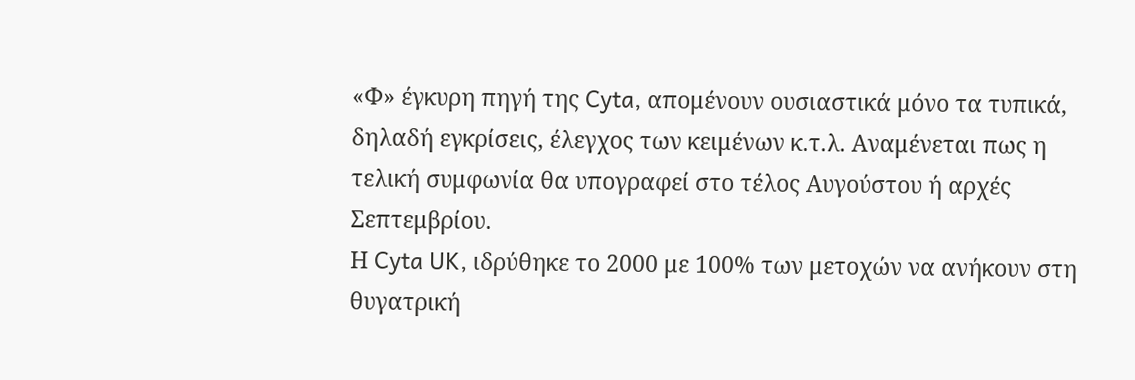«Φ» έγκυρη πηγή της Cyta, απομένουν ουσιαστικά μόνο τα τυπικά, δηλαδή εγκρίσεις, έλεγχος των κειμένων κ.τ.λ. Αναμένεται πως η τελική συμφωνία θα υπογραφεί στο τέλος Αυγούστου ή αρχές Σεπτεμβρίου.
Η Cyta UK, ιδρύθηκε το 2000 με 100% των μετοχών να ανήκουν στη θυγατρική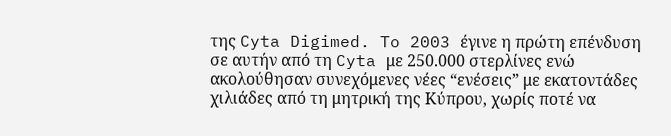της Cyta Digimed. To 2003 έγινε η πρώτη επένδυση σε αυτήν από τη Cyta με 250.000 στερλίνες ενώ ακολούθησαν συνεχόμενες νέες “ενέσεις” με εκατοντάδες χιλιάδες από τη μητρική της Κύπρου, χωρίς ποτέ να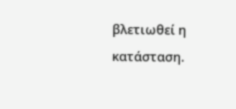βλετιωθεί η κατάσταση.